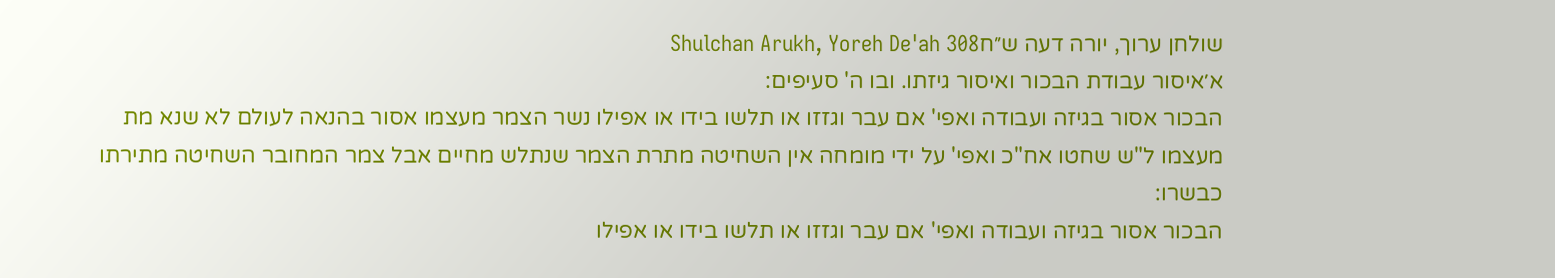שולחן ערוך, יורה דעה ש״חShulchan Arukh, Yoreh De'ah 308
א׳איסור עבודת הבכור ואיסור גיזתו. ובו ה' סעיפים:
הבכור אסור בגיזה ועבודה ואפי' אם עבר וגזזו או תלשו בידו או אפילו נשר הצמר מעצמו אסור בהנאה לעולם לא שנא מת מעצמו ל"ש שחטו אח"כ ואפי' על ידי מומחה אין השחיטה מתרת הצמר שנתלש מחיים אבל צמר המחובר השחיטה מתירתו כבשרו:
הבכור אסור בגיזה ועבודה ואפי' אם עבר וגזזו או תלשו בידו או אפילו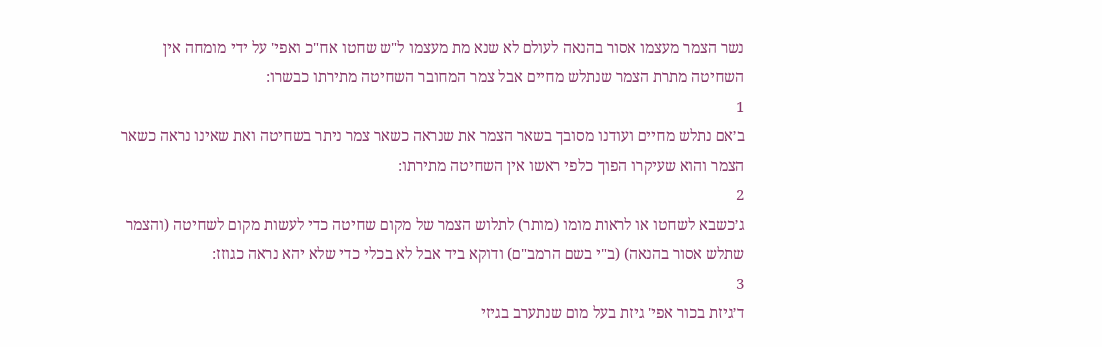נשר הצמר מעצמו אסור בהנאה לעולם לא שנא מת מעצמו ל"ש שחטו אח"כ ואפי' על ידי מומחה אין השחיטה מתרת הצמר שנתלש מחיים אבל צמר המחובר השחיטה מתירתו כבשרו:
1
ב׳אם נתלש מחיים ועודנו מסובך בשאר הצמר את שנראה כשאר צמר ניתר בשחיטה ואת שאינו נראה כשאר הצמר והוא שעיקרו הפוך כלפי ראשו אין השחיטה מתירתו:
2
ג׳כשבא לשחטו או לראות מומו (מותר) לתלוש הצמר של מקום שחיטה כדי לעשות מקום לשחיטה (והצמר שתלש אסור בהנאה) (ב"י בשם הרמב"ם) ודוקא ביד אבל לא בכלי כדי שלא יהא נראה כגוזז:
3
ד׳גיזת בכור אפי' גיזת בעל מום שנתערב בגיזי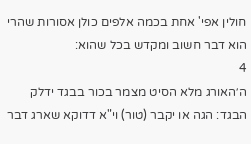חולין אפי' אחת בכמה אלפים כולן אסורות שהרי הוא דבר חשוב ומקדש בכל שהוא:
4
ה׳האורג מלא הסיט מצמר בכור בבגד ידלק הבגד: הגה או יקבר (טור) וי"א דדוקא שארג דבר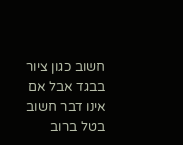חשוב כגון ציור בבגד אבל אם אינו דבר חשוב בטל ברוב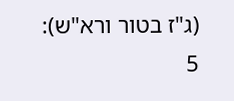(ג"ז בטור ורא"ש):
5